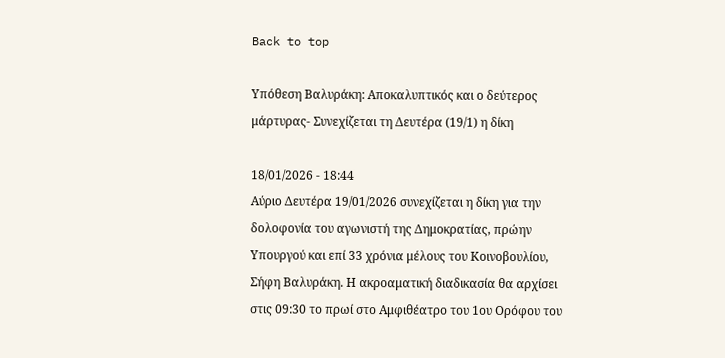Back to top

Υπόθεση Βαλυράκη: Αποκαλυπτικός και ο δεύτερος μάρτυρας- Συνεχίζεται τη Δευτέρα (19/1) η δίκη

18/01/2026 - 18:44
Αύριο Δευτέρα 19/01/2026 συνεχίζεται η δίκη για την δολοφονία του αγωνιστή της Δημοκρατίας, πρώην Υπουργού και επί 33 χρόνια μέλους του Κοινοβουλίου, Σήφη Βαλυράκη. Η ακροαματική διαδικασία θα αρχίσει στις 09:30 το πρωί στο Αμφιθέατρο του 1ου Ορόφου του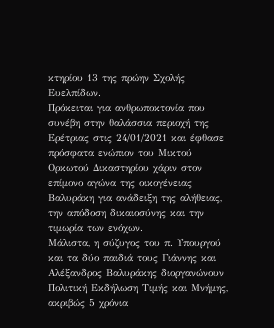κτηρίου 13 της πρώην Σχολής Ευελπίδων.
Πρόκειται για ανθρωποκτονία που συνέβη στην θαλάσσια περιοχή της Ερέτριας στις 24/01/2021 και έφθασε πρόσφατα ενώπιον του Μικτού Ορκωτού Δικαστηρίου χάριν στον επίμονο αγώνα της οικογένειας Βαλυράκη για ανάδειξη της αλήθειας, την απόδοση δικαιοσύνης και την τιμωρία των ενόχων.
Μάλιστα, η σύζυγος του π. Υπουργού και τα δύο παιδιά τους Γιάννης και Αλέξανδρος Βαλυράκης διοργανώνουν Πολιτική Εκδήλωση Τιμής και Μνήμης, ακριβώς 5 χρόνια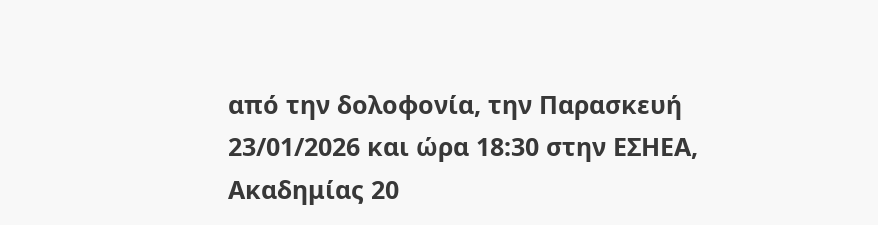από την δολοφονία, την Παρασκευή 23/01/2026 και ώρα 18:30 στην ΕΣΗΕΑ, Ακαδημίας 20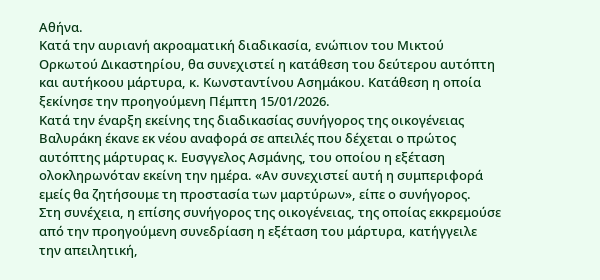Αθήνα.
Κατά την αυριανή ακροαματική διαδικασία, ενώπιον του Μικτού Ορκωτού Δικαστηρίου, θα συνεχιστεί η κατάθεση του δεύτερου αυτόπτη και αυτήκοου μάρτυρα, κ. Κωνσταντίνου Ασημάκου. Κατάθεση η οποία ξεκίνησε την προηγούμενη Πέμπτη 15/01/2026.
Κατά την έναρξη εκείνης της διαδικασίας συνήγορος της οικογένειας Βαλυράκη έκανε εκ νέου αναφορά σε απειλές που δέχεται ο πρώτος αυτόπτης μάρτυρας κ. Ευσγγελος Ασμάνης, του οποίου η εξέταση ολοκληρωνόταν εκείνη την ημέρα. «Αν συνεχιστεί αυτή η συμπεριφορά εμείς θα ζητήσουμε τη προστασία των μαρτύρων», είπε ο συνήγορος.
Στη συνέχεια, η επίσης συνήγορος της οικογένειας, της οποίας εκκρεμούσε από την προηγούμενη συνεδρίαση η εξέταση του μάρτυρα, κατήγγειλε την απειλητική,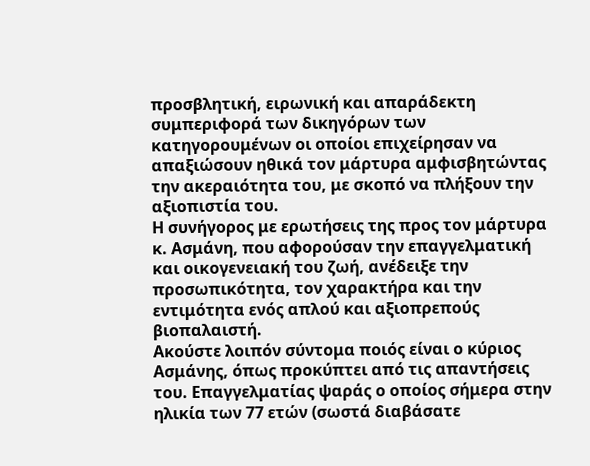προσβλητική, ειρωνική και απαράδεκτη συμπεριφορά των δικηγόρων των κατηγορουμένων οι οποίοι επιχείρησαν να απαξιώσουν ηθικά τον μάρτυρα αμφισβητώντας την ακεραιότητα του, με σκοπό να πλήξουν την αξιοπιστία του.
Η συνήγορος με ερωτήσεις της προς τον μάρτυρα κ. Ασμάνη, που αφορούσαν την επαγγελματική και οικογενειακή του ζωή, ανέδειξε την προσωπικότητα, τον χαρακτήρα και την εντιμότητα ενός απλού και αξιοπρεπούς βιοπαλαιστή.
Ακούστε λοιπόν σύντομα ποιός είναι ο κύριος Ασμάνης, όπως προκύπτει από τις απαντήσεις του. Επαγγελματίας ψαράς ο οποίος σήμερα στην ηλικία των 77 ετών (σωστά διαβάσατε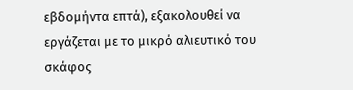εβδομήντα επτά), εξακολουθεί να εργάζεται με το μικρό αλιευτικό του σκάφος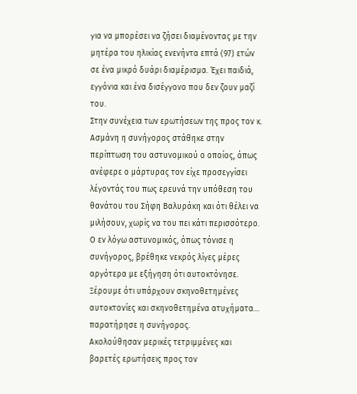για να μπορέσει να ζήσει διαμένοντας με την μητέρα του ηλικίας ενενήντα επτά (97) ετών σε ένα μικρό δυάρι διαμέρισμα. Έχει παιδιά, εγγόνια και ένα δισέγγονο που δεν ζουν μαζί του.
Στην συνέχεια των ερωτήσεων της προς τον κ. Ασμάνη η συνήγορος στάθηκε στην περίπτωση του αστυνομικού ο οποίος, όπως ανέφερε ο μάρτυρας τον είχε προσεγγίσει λέγοντάς του πως ερευνά την υπόθεση του θανάτου του Σήφη Βαλυράκη και ότι θέλει να μιλήσουν, χωρίς να του πει κάτι περισσότερο.
Ο εν λόγω αστυνομικός, όπως τόνισε η συνήγορος, βρέθηκε νεκρός λίγες μέρες αργότερα με εξήγηση ότι αυτοκτόνησε. Ξέρουμε ότι υπάρχουν σκηνοθετημένες αυτοκτονίες και σκηνοθετημένα ατυχήματα... παρατήρησε η συνήγορος.
Ακολούθησαν μερικές τετριμμένες και βαρετές ερωτήσεις προς τον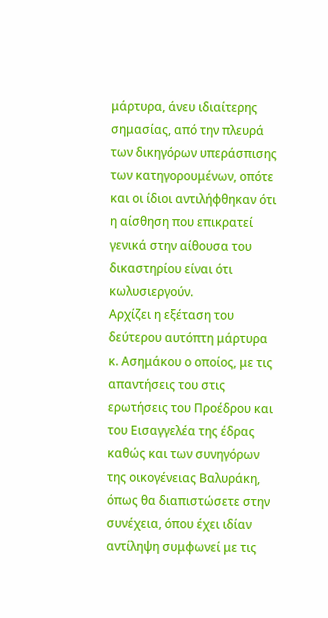μάρτυρα, άνευ ιδιαίτερης σημασίας, από την πλευρά των δικηγόρων υπεράσπισης των κατηγορουμένων, οπότε και οι ίδιοι αντιλήφθηκαν ότι η αίσθηση που επικρατεί γενικά στην αίθουσα του δικαστηρίου είναι ότι κωλυσιεργούν.
Αρχίζει η εξέταση του δεύτερου αυτόπτη μάρτυρα κ. Ασημάκου ο οποίος, με τις απαντήσεις του στις ερωτήσεις του Προέδρου και του Εισαγγελέα της έδρας καθώς και των συνηγόρων της οικογένειας Βαλυράκη, όπως θα διαπιστώσετε στην συνέχεια, όπου έχει ιδίαν αντίληψη συμφωνεί με τις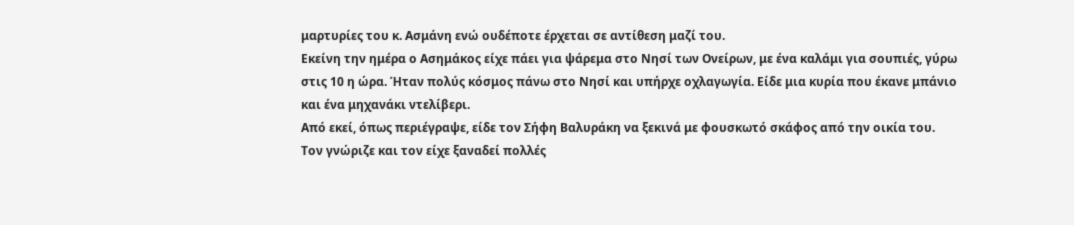μαρτυρίες του κ. Ασμάνη ενώ ουδέποτε έρχεται σε αντίθεση μαζί του.
Εκείνη την ημέρα ο Ασημάκος είχε πάει για ψάρεμα στο Νησί των Ονείρων, με ένα καλάμι για σουπιές, γύρω στις 10 η ώρα. Ήταν πολύς κόσμος πάνω στο Νησί και υπήρχε οχλαγωγία. Είδε μια κυρία που έκανε μπάνιο και ένα μηχανάκι ντελίβερι.
Από εκεί, όπως περιέγραψε, είδε τον Σήφη Βαλυράκη να ξεκινά με φουσκωτό σκάφος από την οικία του. Τον γνώριζε και τον είχε ξαναδεί πολλές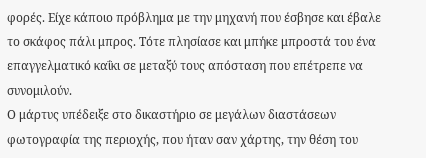φορές. Είχε κάποιο πρόβλημα με την μηχανή που έσβησε και έβαλε το σκάφος πάλι μπρος. Τότε πλησίασε και μπήκε μπροστά του ένα επαγγελματικό καΐκι σε μεταξύ τους απόσταση που επέτρεπε να συνομιλούν.
Ο μάρτυς υπέδειξε στο δικαστήριο σε μεγάλων διαστάσεων φωτογραφία της περιοχής, που ήταν σαν χάρτης, την θέση του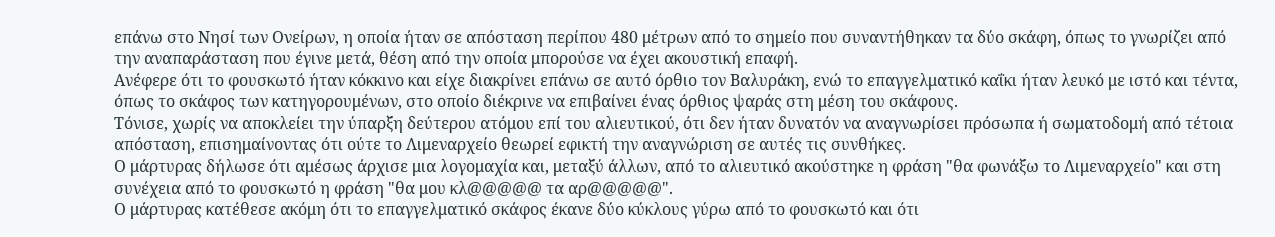επάνω στο Νησί των Ονείρων, η οποία ήταν σε απόσταση περίπου 480 μέτρων από το σημείο που συναντήθηκαν τα δύο σκάφη, όπως το γνωρίζει από την αναπαράσταση που έγινε μετά, θέση από την οποία μπορούσε να έχει ακουστική επαφή.
Ανέφερε ότι το φουσκωτό ήταν κόκκινο και είχε διακρίνει επάνω σε αυτό όρθιο τον Βαλυράκη, ενώ το επαγγελματικό καΐκι ήταν λευκό με ιστό και τέντα, όπως το σκάφος των κατηγορουμένων, στο οποίο διέκρινε να επιβαίνει ένας όρθιος ψαράς στη μέση του σκάφους.
Τόνισε, χωρίς να αποκλείει την ύπαρξη δεύτερου ατόμου επί του αλιευτικού, ότι δεν ήταν δυνατόν να αναγνωρίσει πρόσωπα ή σωματοδομή από τέτοια απόσταση, επισημαίνοντας ότι ούτε το Λιμεναρχείο θεωρεί εφικτή την αναγνώριση σε αυτές τις συνθήκες.
Ο μάρτυρας δήλωσε ότι αμέσως άρχισε μια λογομαχία και, μεταξύ άλλων, από το αλιευτικό ακούστηκε η φράση "θα φωνάξω το Λιμεναρχείο" και στη συνέχεια από το φουσκωτό η φράση "θα μου κλ@@@@@ τα αρ@@@@@".
Ο μάρτυρας κατέθεσε ακόμη ότι το επαγγελματικό σκάφος έκανε δύο κύκλους γύρω από το φουσκωτό και ότι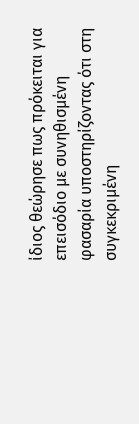ίδιος θεώρησε πως πρόκειται για επεισόδιο με συνηθισμένη φασαρία υποστηρίζοντας ότι στη συγκεκριμένη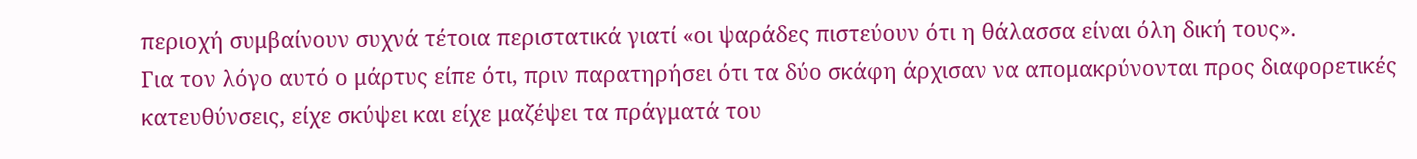περιοχή συμβαίνουν συχνά τέτοια περιστατικά γιατί «οι ψαράδες πιστεύουν ότι η θάλασσα είναι όλη δική τους».
Για τον λόγο αυτό ο μάρτυς είπε ότι, πριν παρατηρήσει ότι τα δύο σκάφη άρχισαν να απομακρύνονται προς διαφορετικές κατευθύνσεις, είχε σκύψει και είχε μαζέψει τα πράγματά του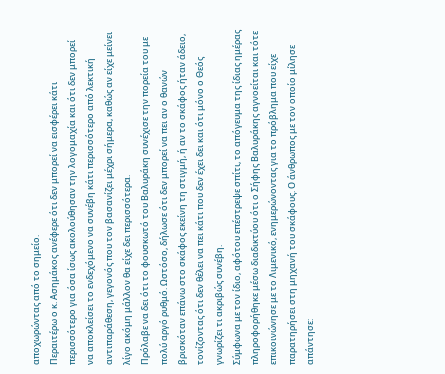αποχωρώντας από το σημείο.
Περαιτέρω ο κ. Ασημάκος ανέφερε ότι δεν μπορεί να εισφέρει κάτι περισσότερο για όσα ίσως ακολούθησαν την λογομαχία και ότι δεν μπορεί να αποκλείσει το ενδεχόμενο να συνέβη κάτι περισσότερο από λεκτική αντιπαράθεση, γεγονός που τον βασανίζει μέχρι σήμερα, καθώς αν είχε μείνει λίγο ακόμη μάλλον θα είχε δει περισσότερα.
Πρόλαβε να δει ότι το φουσκωτό του Βαλυράκη συνέχισε την πορεία του με πολύ αργό ρυθμό. Ωστόσο, δήλωσε ότι δεν μπορεί να πει αν ο θανών βρισκόταν επάνω στο σκάφος εκείνη τη στιγμή, ή αν το σκάφος ήταν άδειο, τονίζοντας ότι δεν θέλει να πει κάτι που δεν έχει δει και ότι μόνο ο Θεός γνωρίζει τι ακριβώς συνέβη.
Σύμφωνα με τον ίδιο, αφότου επέστρεψε σπίτι, το απόγευμα της ίδιας ημέρας πληροφορήθηκε μέσω διαδικτύου ότι ο Σήφης Βαλυράκης αγνοείται και τότε επικοινώνησε με το Λιμενικό, ενημερώνοντας για το πρόβλημα που είχε παρατηρήσει στη μηχανή του σκάφους. Ο άνθρωπος με τον οποίο μίλησε απάντησε: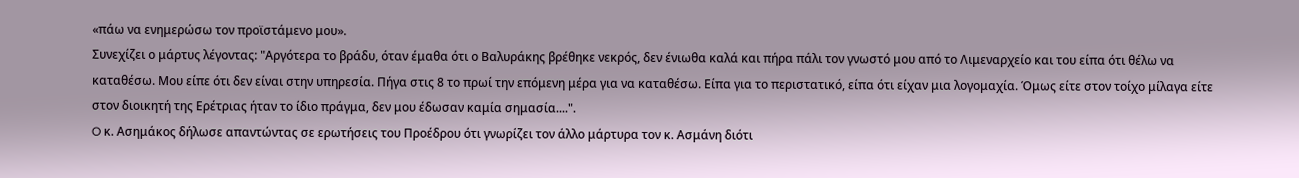«πάω να ενημερώσω τον προϊστάμενο μου».
Συνεχίζει ο μάρτυς λέγοντας: "Αργότερα το βράδυ, όταν έμαθα ότι ο Βαλυράκης βρέθηκε νεκρός, δεν ένιωθα καλά και πήρα πάλι τον γνωστό μου από το Λιμεναρχείο και του είπα ότι θέλω να καταθέσω. Μου είπε ότι δεν είναι στην υπηρεσία. Πήγα στις 8 το πρωί την επόμενη μέρα για να καταθέσω. Είπα για το περιστατικό, είπα ότι είχαν μια λογομαχία. Όμως είτε στον τοίχο μίλαγα είτε στον διοικητή της Ερέτριας ήταν το ίδιο πράγμα, δεν μου έδωσαν καμία σημασία....".
O κ. Ασημάκος δήλωσε απαντώντας σε ερωτήσεις του Προέδρου ότι γνωρίζει τον άλλο μάρτυρα τον κ. Ασμάνη διότι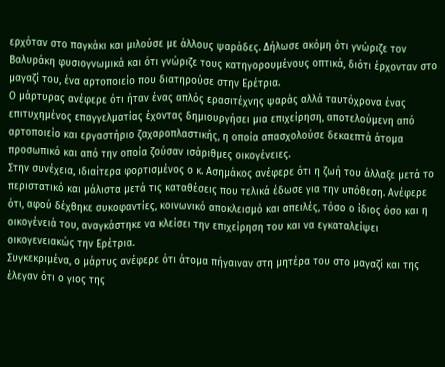ερχόταν στο παγκάκι και μιλούσε με άλλους ψαράδες. Δήλωσε ακόμη ότι γνώριζε τον Βαλυράκη φυσιογνωμικά και ότι γνώριζε τους κατηγορουμένους οπτικά, διότι έρχονταν στο μαγαζί του, ένα αρτοποιείο που διατηρούσε στην Ερέτρια.
Ο μάρτυρας ανέφερε ότι ήταν ένας απλός ερασιτέχνης ψαράς αλλά ταυτόχρονα ένας επιτυχημένος επαγγελματίας έχοντας δημιουργήσει μια επιχείρηση, αποτελούμενη από αρτοποιείο και εργαστήριο ζαχαροπλαστικής, η οποία απασχολούσε δεκαεπτά άτομα προσωπικό και από την οποία ζούσαν ισάριθμες οικογένειες.
Στην συνέχεια, ιδιαίτερα φορτισμένος ο κ. Ασημάκος ανέφερε ότι η ζωή του άλλαξε μετά το περιστατικό και μάλιστα μετά τις καταθέσεις που τελικά έδωσε για την υπόθεση. Ανέφερε ότι, αφού δέχθηκε συκοφαντίες, κοινωνικό αποκλεισμό και απειλές, τόσο ο ίδιος όσο και η οικογένειά του, αναγκάστηκε να κλείσει την επιχείρηση του και να εγκαταλείψει οικογενειακώς την Ερέτρια.
Συγκεκριμένα, ο μάρτυς ανέφερε ότι άτομα πήγαιναν στη μητέρα του στο μαγαζί και της έλεγαν ότι ο γιος της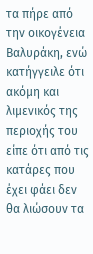τα πήρε από την οικογένεια Βαλυράκη, ενώ κατήγγειλε ότι ακόμη και λιμενικός της περιοχής του είπε ότι από τις κατάρες που έχει φάει δεν θα λιώσουν τα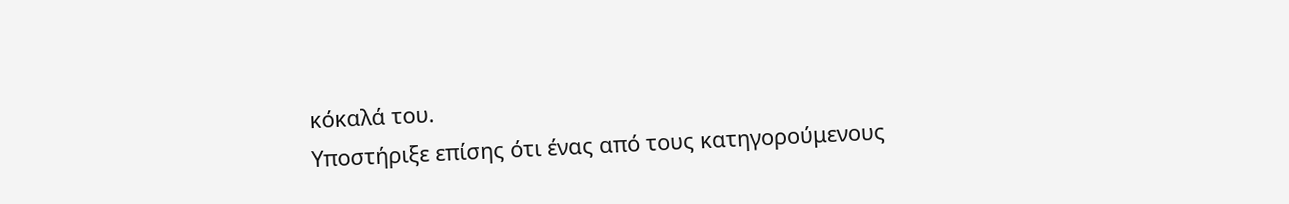κόκαλά του.
Υποστήριξε επίσης ότι ένας από τους κατηγορούμενους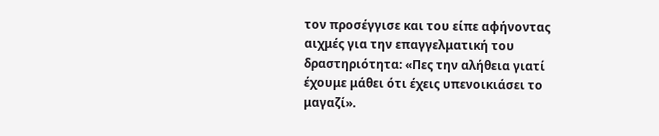τον προσέγγισε και του είπε αφήνοντας αιχμές για την επαγγελματική του δραστηριότητα: «Πες την αλήθεια γιατί έχουμε μάθει ότι έχεις υπενοικιάσει το μαγαζί».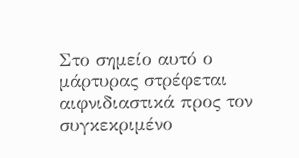Στο σημείο αυτό ο μάρτυρας στρέφεται αιφνιδιαστικά προς τον συγκεκριμένο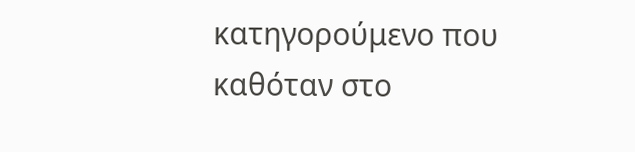κατηγορούμενο που καθόταν στο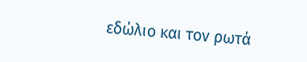εδώλιο και τον ρωτά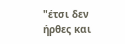"έτσι δεν ήρθες και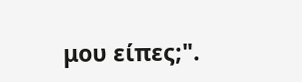μου είπες;".